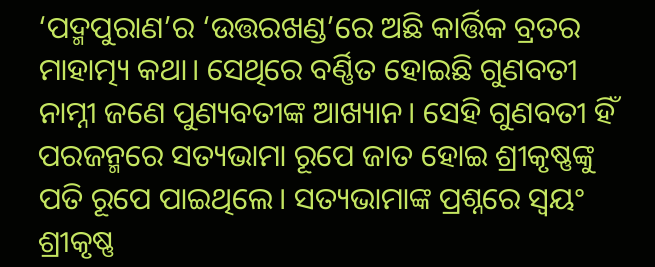‘ପଦ୍ମପୁରାଣ’ର ‘ଉତ୍ତରଖଣ୍ଡ’ରେ ଅଛି କାର୍ତ୍ତିକ ବ୍ରତର ମାହାତ୍ମ୍ୟ କଥା। ସେଥିରେ ବର୍ଣ୍ଣିତ ହୋଇଛି ଗୁଣବତୀ ନାମ୍ନୀ ଜଣେ ପୁଣ୍ୟବତୀଙ୍କ ଆଖ୍ୟାନ। ସେହି ଗୁଣବତୀ ହିଁ ପରଜନ୍ମରେ ସତ୍ୟଭାମା ରୂପେ ଜାତ ହୋଇ ଶ୍ରୀକୃଷ୍ଣଙ୍କୁ ପତି ରୂପେ ପାଇଥିଲେ। ସତ୍ୟଭାମାଙ୍କ ପ୍ରଶ୍ନରେ ସ୍ବୟଂ ଶ୍ରୀକୃଷ୍ଣ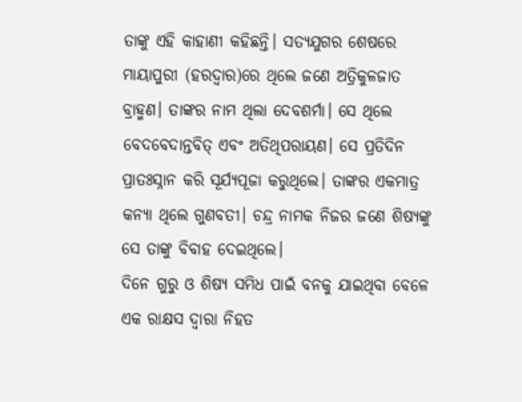ତାଙ୍କୁ ଏହି କାହାଣୀ କହିଛନ୍ତି। ସତ୍ୟଯୁଗର ଶେଷରେ ମାୟାପୁରୀ (ହରଦ୍ବାର)ରେ ଥିଲେ ଜଣେ ଅତ୍ରିକୁଳଜାତ ବ୍ରାହ୍ମଣ। ତାଙ୍କର ନାମ ଥିଲା ଦେବଶର୍ମା। ସେ ଥିଲେ ବେଦବେଦାନ୍ତବିତ୍ ଏବଂ ଅତିଥିପରାୟଣ। ସେ ପ୍ରତିଦିନ ପ୍ରାତଃସ୍ନାନ କରି ସୂର୍ଯ୍ୟପୂଜା କରୁଥିଲେ। ତାଙ୍କର ଏକମାତ୍ର କନ୍ୟା ଥିଲେ ଗୁଣବତୀ। ଚନ୍ଦ୍ର ନାମକ ନିଜର ଜଣେ ଶିଷ୍ୟଙ୍କୁ ସେ ତାଙ୍କୁ ବିବାହ ଦେଇଥିଲେ।
ଦିନେ ଗୁରୁ ଓ ଶିଷ୍ୟ ସମିଧ ପାଇଁ ବନକୁ ଯାଇଥିବା ବେଳେ ଏକ ରାକ୍ଷସ ଦ୍ବାରା ନିହତ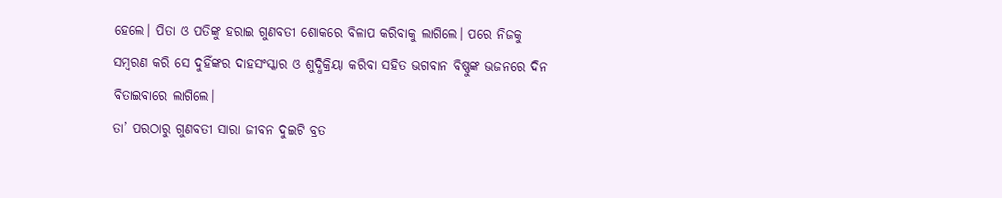ହେଲେ। ପିତା ଓ ପତିଙ୍କୁ ହରାଇ ଗୁଣବତୀ ଶୋକରେ ବିଳାପ କରିବାକୁ ଲାଗିଲେ। ପରେ ନିଜକୁ ସମ୍ବରଣ କରି ସେ ଦୁହିଁଙ୍କର ଦାହସଂସ୍କାର ଓ ଶୁଦ୍ଧିକ୍ରିୟା କରିବା ସହିତ ଭଗବାନ ବିଷ୍ଣୁଙ୍କ ଭଜନରେ ଦିନ ବିତାଇବାରେ ଲାଗିଲେ।
ତା’ ପରଠାରୁ ଗୁଣବତୀ ସାରା ଜୀବନ ଦୁଇଟି ବ୍ରତ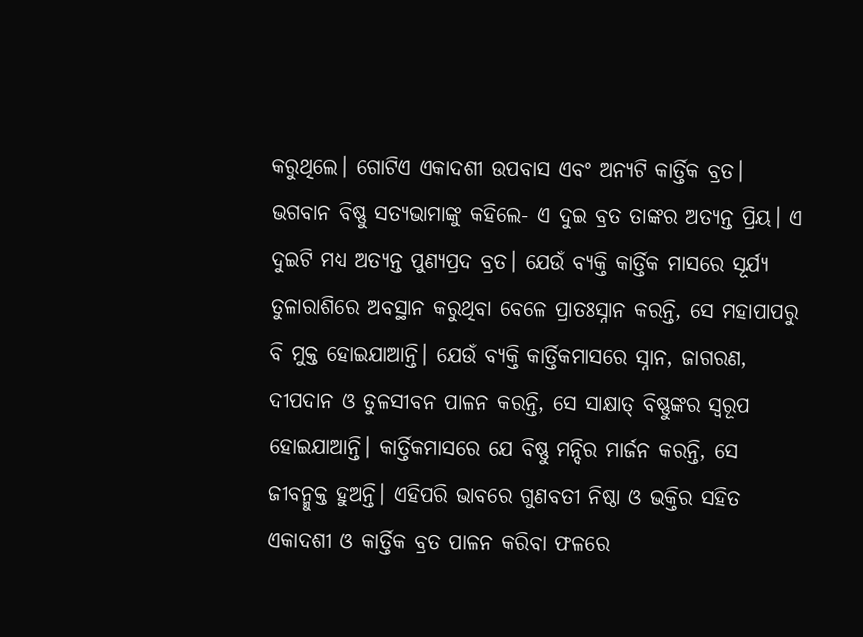କରୁଥିଲେ। ଗୋଟିଏ ଏକାଦଶୀ ଉପବାସ ଏବଂ ଅନ୍ୟଟି କାର୍ତ୍ତିକ ବ୍ରତ। ଭଗବାନ ବିଷ୍ଣୁ ସତ୍ୟଭାମାଙ୍କୁ କହିଲେ- ଏ ଦୁଇ ବ୍ରତ ତାଙ୍କର ଅତ୍ୟନ୍ତ ପ୍ରିୟ। ଏ ଦୁଇଟି ମଧ୍ୟ ଅତ୍ୟନ୍ତ ପୁଣ୍ୟପ୍ରଦ ବ୍ରତ। ଯେଉଁ ବ୍ୟକ୍ତି କାର୍ତ୍ତିକ ମାସରେ ସୂର୍ଯ୍ୟ ତୁଳାରାଶିରେ ଅବସ୍ଥାନ କରୁଥିବା ବେଳେ ପ୍ରାତଃସ୍ନାନ କରନ୍ତି, ସେ ମହାପାପରୁ ବି ମୁକ୍ତ ହୋଇଯାଆନ୍ତି। ଯେଉଁ ବ୍ୟକ୍ତି କାର୍ତ୍ତିକମାସରେ ସ୍ନାନ, ଜାଗରଣ, ଦୀପଦାନ ଓ ତୁଳସୀବନ ପାଳନ କରନ୍ତି, ସେ ସାକ୍ଷାତ୍ ବିଷ୍ଣୁଙ୍କର ସ୍ବରୂପ ହୋଇଯାଆନ୍ତି। କାର୍ତ୍ତିକମାସରେ ଯେ ବିଷ୍ଣୁ ମନ୍ଦିର ମାର୍ଜନ କରନ୍ତି, ସେ ଜୀବନ୍ମୁକ୍ତ ହୁଅନ୍ତି। ଏହିପରି ଭାବରେ ଗୁଣବତୀ ନିଷ୍ଠା ଓ ଭକ୍ତିର ସହିତ ଏକାଦଶୀ ଓ କାର୍ତ୍ତିକ ବ୍ରତ ପାଳନ କରିବା ଫଳରେ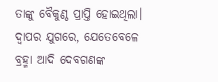ତାଙ୍କୁ ବୈକୁଣ୍ଠ ପ୍ରାପ୍ତି ହୋଇଥିଲା। ଦ୍ବାପର ଯୁଗରେ, ଯେତେବେଳେ ବ୍ରହ୍ମା ଆଦି ଦେବଗଣଙ୍କ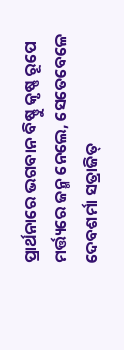ପ୍ରାର୍ଥନାରେ ଭଗବାନ ବିଷ୍ଣୁ କୃଷ୍ଣ ରୂପେ ମର୍ତ୍ତ୍ୟରେ ଜନ୍ମ ନେଲେ, ସେତେବେଳେ ଦେବଶର୍ମା ସତ୍ରାଜିତ୍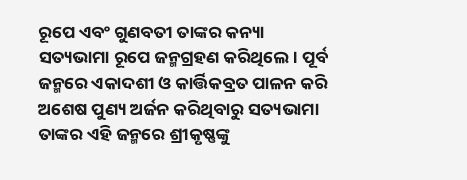ରୂପେ ଏବଂ ଗୁଣବତୀ ତାଙ୍କର କନ୍ୟା ସତ୍ୟଭାମା ରୂପେ ଜନ୍ମଗ୍ରହଣ କରିଥିଲେ। ପୂର୍ବ ଜନ୍ମରେ ଏକାଦଶୀ ଓ କାର୍ତ୍ତିକବ୍ରତ ପାଳନ କରି ଅଶେଷ ପୁଣ୍ୟ ଅର୍ଜନ କରିଥିବାରୁ ସତ୍ୟଭାମା ତାଙ୍କର ଏହି ଜନ୍ମରେ ଶ୍ରୀକୃଷ୍ଣଙ୍କୁ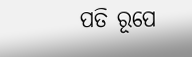ପତି ରୂପେ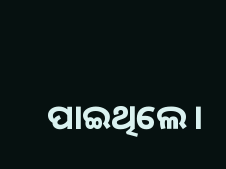ପାଇଥିଲେ।